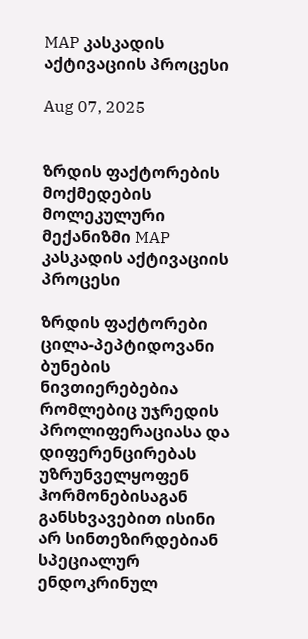MAP კასკადის აქტივაციის პროცესი

Aug 07, 2025


ზრდის ფაქტორების მოქმედების მოლეკულური მექანიზმი MAP კასკადის აქტივაციის პროცესი

ზრდის ფაქტორები ცილა-პეპტიდოვანი ბუნების ნივთიერებებია რომლებიც უჯრედის პროლიფერაციასა და დიფერენცირებას უზრუნველყოფენ ჰორმონებისაგან განსხვავებით ისინი არ სინთეზირდებიან სპეციალურ ენდოკრინულ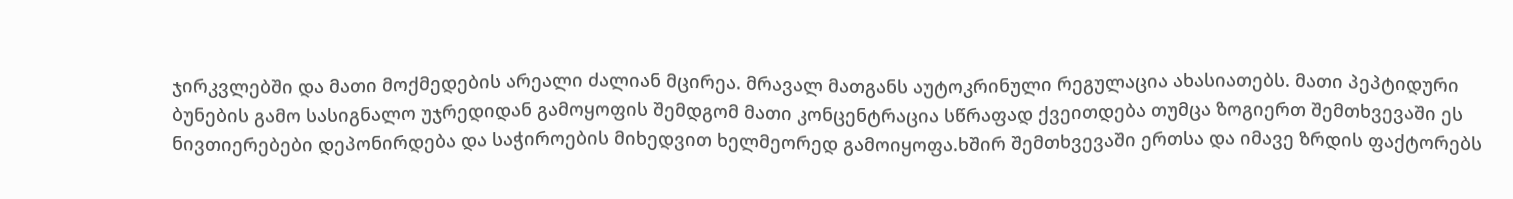ჯირკვლებში და მათი მოქმედების არეალი ძალიან მცირეა. მრავალ მათგანს აუტოკრინული რეგულაცია ახასიათებს. მათი პეპტიდური ბუნების გამო სასიგნალო უჯრედიდან გამოყოფის შემდგომ მათი კონცენტრაცია სწრაფად ქვეითდება თუმცა ზოგიერთ შემთხვევაში ეს ნივთიერებები დეპონირდება და საჭიროების მიხედვით ხელმეორედ გამოიყოფა.ხშირ შემთხვევაში ერთსა და იმავე ზრდის ფაქტორებს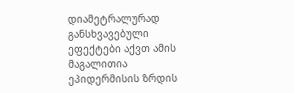დიამეტრალურად განსხვავებული ეფექტები აქვთ ამის მაგალითია ეპიდერმისის ზრდის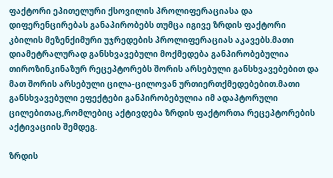ფაქტორი ეპითელური ქსოვილის პროლიფერაციასა და დიფერენცირებას განაპირობებს თუმცა იგივე ზრდის ფაქტორი კბილის მეზენქიმური უჯრედების პროლიფერაციას აკავებს.მათი დიამეტრალურად განსხვავებული მოქმედება განპირობებულია თიროზინკინაზურ რეცეპტორებს შორის არსებული განსხვავებებით და მათ შორის არსებული ცილა-ცილოვან ურთიერთქმედებებით.მათი განსხვავებული ეფექტები განპირობებულია იმ ადაპტორული ცილებითაც,რომლებიც აქტივდება ზრდის ფაქტორთა რეცეპტორების აქტივაციის შემდეგ.

ზრდის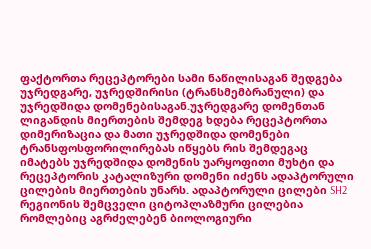ფაქტორთა რეცეპტორები სამი ნაწილისაგან შედგება უჯრედგარე, უჯრედშირისი (ტრანსმემბრანული) და უჯრედშიდა დომენებისაგან.უჯრედგარე დომენთან ლიგანდის მიერთების შემდეგ ხდება რეცეპტორთა დიმერიზაცია და მათი უჯრედშიდა დომენები ტრანსფოსფორილირებას იწყებს რის შემდეგაც იმატებს უჯრედშიდა დომენის უარყოფითი მუხტი და რეცეპტორის კატალიზური დომენი იძენს ადაპტორული ცილების მიერთების უნარს. ადაპტორული ცილები SH2 რეგიონის შემცველი ციტოპლაზმური ცილებია რომლებიც აგრძელებენ ბიოლოგიური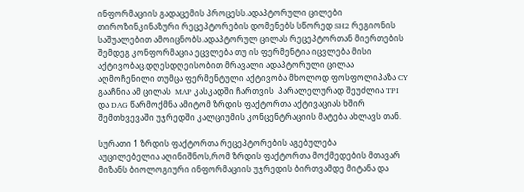ინფორმაციის გადაცემის პროცესს.ადაპტორული ცილები თიროზინკინაზური რეცეპტორების დომენებს სწორედ SH2 რეგიონის საშუალებით ამოიცნობს.ადაპტორულ ცილას რეცეპტორთან მიერთების შემდეგ კონფორმაცია ეცვლება თუ ის ფერმენტია იცვლება მისი აქტივობაც.დღესდღეისობით მრავალი ადაპტორული ცილაა აღმოჩენილი თუმცა ფერმენტული აქტივობა მხოლოდ ფოსფოლიპაზა CY გააჩნია ამ ცილას  MAP კასკადში ჩართვის  პარალელურად შეუძლია TPI და DAG წარმოქმნა ამიტომ ზრდის ფაქტორთა აქტივაციას ხშირ შემთხვევაში უჯრედში კალციუმის კონცენტრაციის მატება ახლავს თან.

სურათი 1 ზრდის ფაქტორთა რეცეპტორების აგებულება
აუცილებელია აღინიშნოს,რომ ზრდის ფაქტორთა მოქმედების მთავარ მიზანს ბიოლოგიური ინფორმაციის უჯრედის ბირთვამდე მიტანა და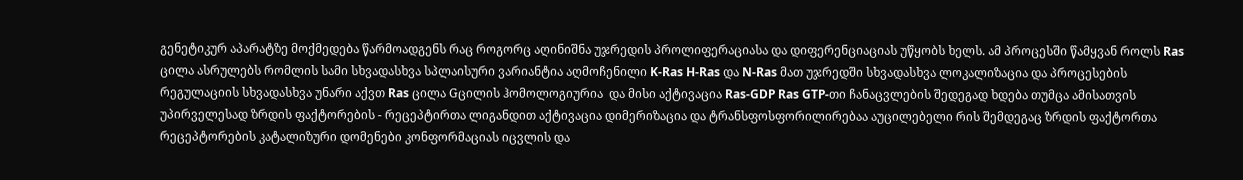გენეტიკურ აპარატზე მოქმედება წარმოადგენს რაც როგორც აღინიშნა უჯრედის პროლიფერაციასა და დიფერენციაციას უწყობს ხელს. ამ პროცესში წამყვან როლს Ras ცილა ასრულებს რომლის სამი სხვადასხვა სპლაისური ვარიანტია აღმოჩენილი K-Ras H-Ras და N-Ras მათ უჯრედში სხვადასხვა ლოკალიზაცია და პროცესების რეგულაციის სხვადასხვა უნარი აქვთ Ras ცილა Gცილის ჰომოლოგიურია  და მისი აქტივაცია Ras-GDP Ras GTP-თი ჩანაცვლების შედეგად ხდება თუმცა ამისათვის უპირველესად ზრდის ფაქტორების - რეცეპტირთა ლიგანდით აქტივაცია დიმერიზაცია და ტრანსფოსფორილირებაა აუცილებელი რის შემდეგაც ზრდის ფაქტორთა რეცეპტორების კატალიზური დომენები კონფორმაციას იცვლის და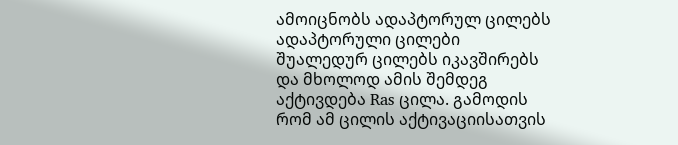ამოიცნობს ადაპტორულ ცილებს ადაპტორული ცილები შუალედურ ცილებს იკავშირებს და მხოლოდ ამის შემდეგ აქტივდება Ras ცილა. გამოდის რომ ამ ცილის აქტივაციისათვის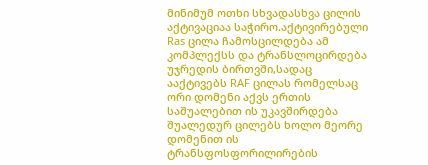მინიმუმ ოთხი სხვადასხვა ცილის აქტივაციაა საჭირო.აქტივირებული Ras ცილა ჩამოსცილდება ამ კომპლექსს და ტრანსლოცირდება უჯრედის ბირთვში,სადაც ააქტივებს RAF ცილას რომელსაც ორი დომენი აქვს ერთის საშუალებით ის უკავშირდება შუალედურ ცილებს ხოლო მეორე დომენით ის ტრანსფოსფორილირების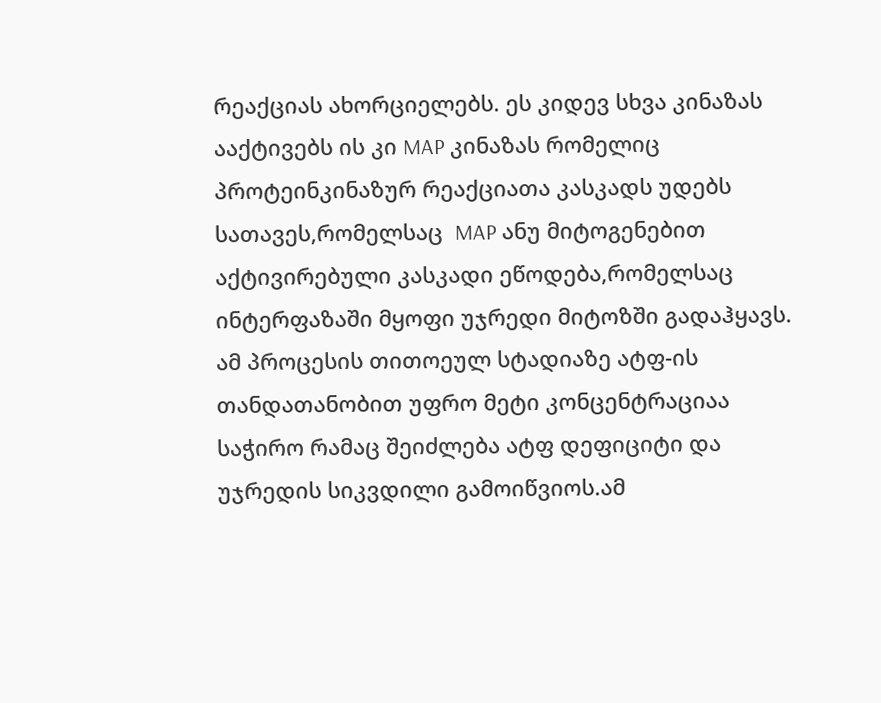რეაქციას ახორციელებს. ეს კიდევ სხვა კინაზას ააქტივებს ის კი MAP კინაზას რომელიც პროტეინკინაზურ რეაქციათა კასკადს უდებს სათავეს,რომელსაც  MAP ანუ მიტოგენებით აქტივირებული კასკადი ეწოდება,რომელსაც ინტერფაზაში მყოფი უჯრედი მიტოზში გადაჰყავს. ამ პროცესის თითოეულ სტადიაზე ატფ-ის თანდათანობით უფრო მეტი კონცენტრაციაა საჭირო რამაც შეიძლება ატფ დეფიციტი და უჯრედის სიკვდილი გამოიწვიოს.ამ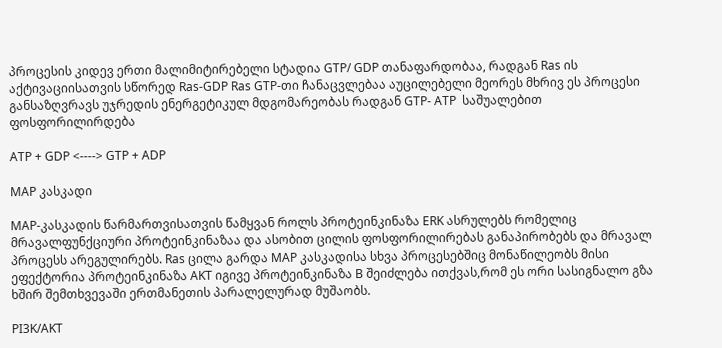პროცესის კიდევ ერთი მალიმიტირებელი სტადია GTP/ GDP თანაფარდობაა, რადგან Ras ის აქტივაციისათვის სწორედ Ras-GDP Ras GTP-თი ჩანაცვლებაა აუცილებელი მეორეს მხრივ ეს პროცესი განსაზღვრავს უჯრედის ენერგეტიკულ მდგომარეობას რადგან GTP- ATP  საშუალებით ფოსფორილირდება

ATP + GDP <----> GTP + ADP

MAP კასკადი

MAP-კასკადის წარმართვისათვის წამყვან როლს პროტეინკინაზა ERK ასრულებს რომელიც მრავალფუნქციური პროტეინკინაზაა და ასობით ცილის ფოსფორილირებას განაპირობებს და მრავალ პროცესს არეგულირებს. Ras ცილა გარდა MAP კასკადისა სხვა პროცესებშიც მონაწილეობს მისი ეფექტორია პროტეინკინაზა AKT იგივე პროტეინკინაზა B შეიძლება ითქვას,რომ ეს ორი სასიგნალო გზა ხშირ შემთხვევაში ერთმანეთის პარალელურად მუშაობს.

PI3K/AKT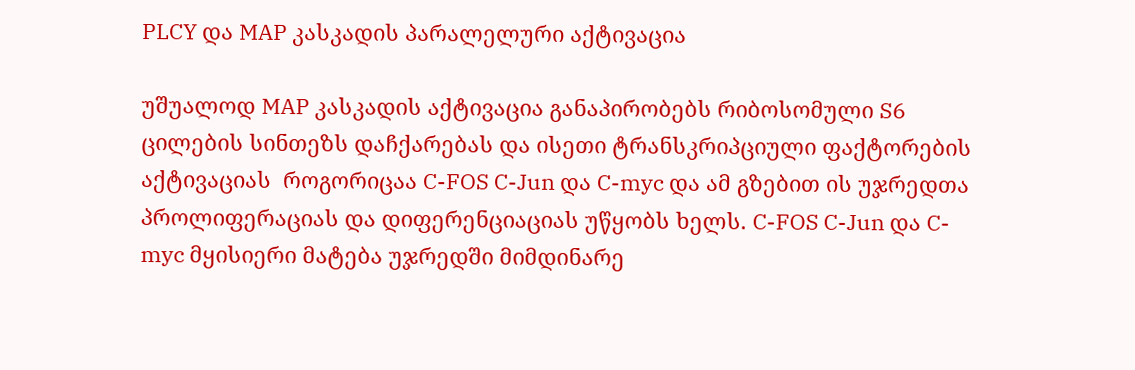PLCY და MAP კასკადის პარალელური აქტივაცია

უშუალოდ MAP კასკადის აქტივაცია განაპირობებს რიბოსომული S6 ცილების სინთეზს დაჩქარებას და ისეთი ტრანსკრიპციული ფაქტორების აქტივაციას  როგორიცაა C-FOS C-Jun და C-myc და ამ გზებით ის უჯრედთა პროლიფერაციას და დიფერენციაციას უწყობს ხელს. C-FOS C-Jun და C-myc მყისიერი მატება უჯრედში მიმდინარე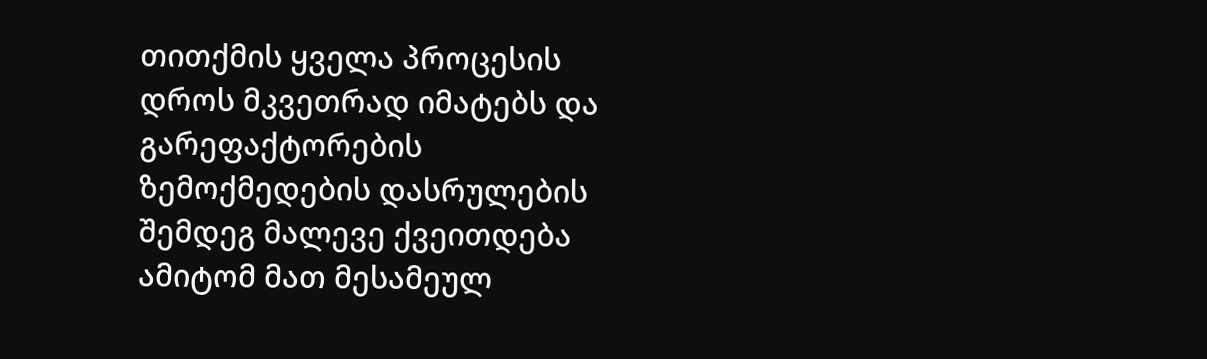თითქმის ყველა პროცესის დროს მკვეთრად იმატებს და გარეფაქტორების ზემოქმედების დასრულების შემდეგ მალევე ქვეითდება ამიტომ მათ მესამეულ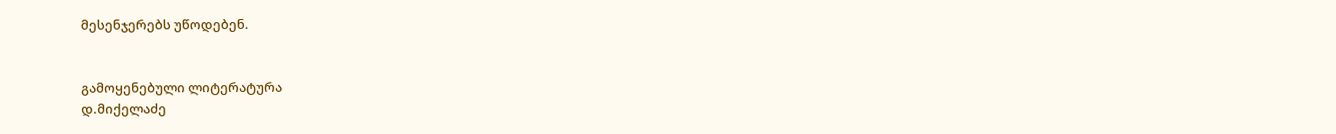მესენჯერებს უწოდებენ.


გამოყენებული ლიტერატურა
დ.მიქელაძე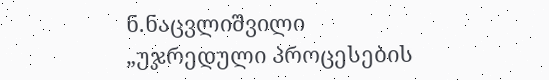ნ.ნაცვლიშვილი „უჯრედული პროცესების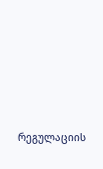რეგულაციის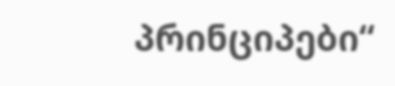პრინციპები“